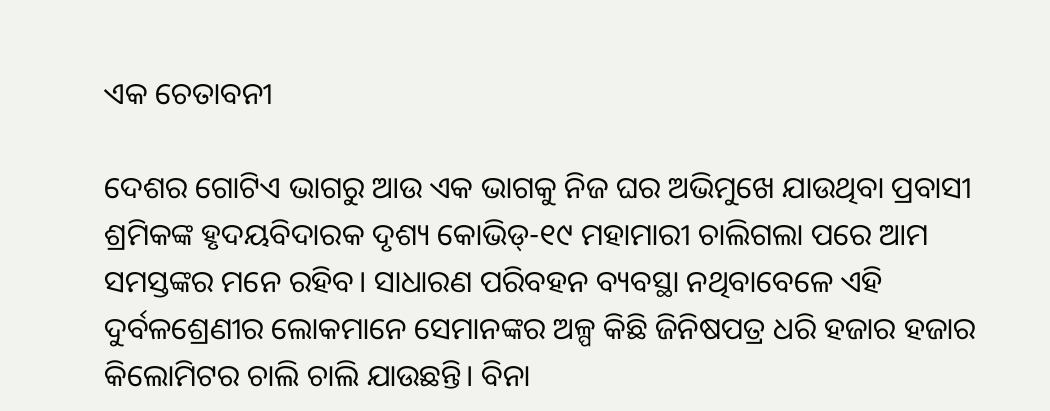ଏକ ଚେତାବନୀ

ଦେଶର ଗୋଟିଏ ଭାଗରୁ ଆଉ ଏକ ଭାଗକୁ ନିଜ ଘର ଅଭିମୁଖେ ଯାଉଥିବା ପ୍ରବାସୀ ଶ୍ରମିକଙ୍କ ହୃଦୟବିଦାରକ ଦୃଶ୍ୟ କୋଭିଡ୍‌-୧୯ ମହାମାରୀ ଚାଲିଗଲା ପରେ ଆମ ସମସ୍ତଙ୍କର ମନେ ରହିବ। ସାଧାରଣ ପରିବହନ ବ୍ୟବସ୍ଥା ନଥିବାବେଳେ ଏହି ଦୁର୍ବଳଶ୍ରେଣୀର ଲୋକମାନେ ସେମାନଙ୍କର ଅଳ୍ପ କିଛି ଜିନିଷପତ୍ର ଧରି ହଜାର ହଜାର କିଲୋମିଟର ଚାଲି ଚାଲି ଯାଉଛନ୍ତି। ବିନା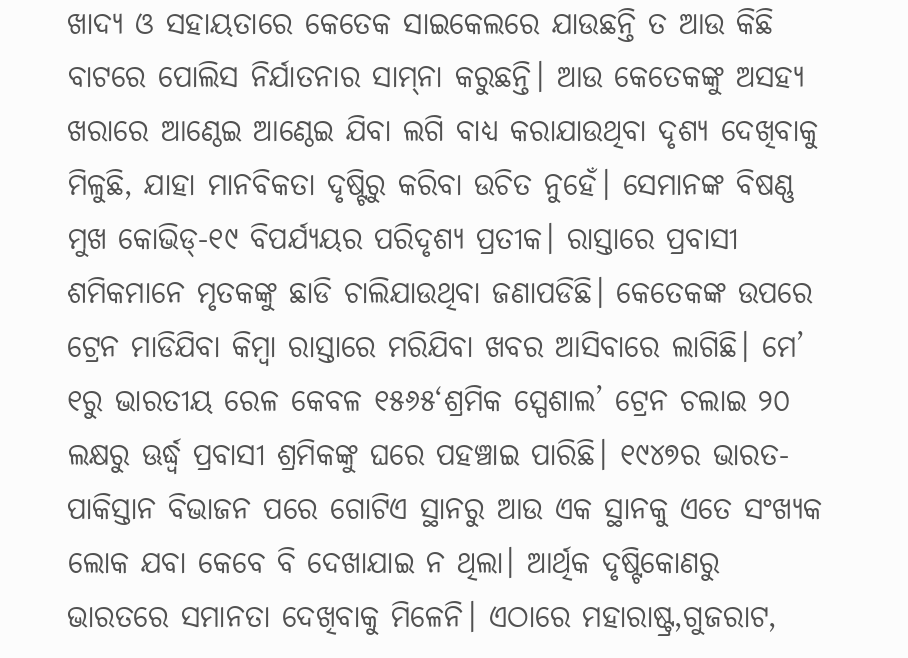ଖାଦ୍ୟ ଓ ସହାୟତାରେ କେତେକ ସାଇକେଲରେ ଯାଉଛନ୍ତି ତ ଆଉ କିଛି ବାଟରେ ପୋଲିସ ନିର୍ଯାତନାର ସାମ୍‌ନା କରୁଛନ୍ତି। ଆଉ କେତେକଙ୍କୁ ଅସହ୍ୟ ଖରାରେ ଆଣ୍ଠେଇ ଆଣ୍ଠେଇ ଯିବା ଲଗି ବାଧ୍ୟ କରାଯାଉଥିବା ଦୃଶ୍ୟ ଦେଖିବାକୁ ମିଳୁଛି, ଯାହା ମାନବିକତା ଦୃଷ୍ଟିରୁ କରିବା ଉଚିତ ନୁହେଁ। ସେମାନଙ୍କ ବିଷଣ୍ଣ ମୁଖ କୋଭିଡ୍‌-୧୯ ବିପର୍ଯ୍ୟୟର ପରିଦୃଶ୍ୟ ପ୍ରତୀକ। ରାସ୍ତାରେ ପ୍ରବାସୀ ଶମିକମାନେ ମୃତକଙ୍କୁ ଛାଡି ଚାଲିଯାଉଥିବା ଜଣାପଡିଛି। କେତେକଙ୍କ ଉପରେ ଟ୍ରେନ ମାଡିଯିବା କିମ୍ବା ରାସ୍ତାରେ ମରିଯିବା ଖବର ଆସିବାରେ ଲାଗିଛି। ମେ’ ୧ରୁ ଭାରତୀୟ ରେଳ କେବଳ ୧୫୬୫‘ଶ୍ରମିକ ସ୍ପେଶାଲ’ ଟ୍ରେନ ଚଲାଇ ୨୦ ଲକ୍ଷରୁ ଊର୍ଦ୍ଧ୍ୱ ପ୍ରବାସୀ ଶ୍ରମିକଙ୍କୁ ଘରେ ପହଞ୍ଚାଇ ପାରିଛି। ୧୯୪୭ର ଭାରତ-ପାକିସ୍ତାନ ବିଭାଜନ ପରେ ଗୋଟିଏ ସ୍ଥାନରୁ ଆଉ ଏକ ସ୍ଥାନକୁ ଏତେ ସଂଖ୍ୟକ ଲୋକ ଯବା କେବେ ବି ଦେଖାଯାଇ ନ ଥିଲା। ଆର୍ଥିକ ଦୃଷ୍ଟିକୋଣରୁ ଭାରତରେ ସମାନତା ଦେଖିବାକୁ ମିଳେନି। ଏଠାରେ ମହାରାଷ୍ଟ୍ର,ଗୁଜରାଟ,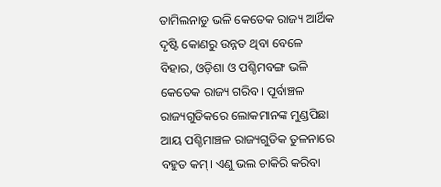ତାମିଲନାଡୁ ଭଳି କେତେକ ରାଜ୍ୟ ଆର୍ଥିକ ଦୃଷ୍ଟି କୋଣରୁ ଉନ୍ନତ ଥିବା ବେଳେ ବିହାର, ଓଡ଼ିଶା ଓ ପଶ୍ଚିମବଙ୍ଗ ଭଳି କେତେକ ରାଜ୍ୟ ଗରିବ। ପୂର୍ବାଞ୍ଚଳ ରାଜ୍ୟଗୁଡିକରେ ଲୋକମାନଙ୍କ ମୁଣ୍ଡପିଛା ଆୟ ପଶ୍ଚିମାଞ୍ଚଳ ରାଜ୍ୟଗୁଡିକ ତୁଳନାରେ ବହୁତ କମ୍‌। ଏଣୁ ଭଲ ଚାକିରି କରିବା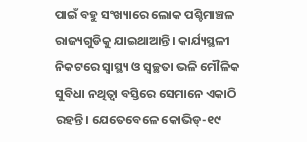ପାଇଁ ବହୁ ସଂଖ୍ୟାରେ ଲୋକ ପଶ୍ଚିମାଞ୍ଚଳ ରାଜ୍ୟଗୁଡିକୁ ଯାଇଥାଆନ୍ତି। କାର୍ଯ୍ୟସ୍ଥଳୀ ନିକଟରେ ସ୍ବାସ୍ଥ୍ୟ ଓ ସ୍ବଚ୍ଛତା ଭଳି ମୌଳିକ ସୁବିଧା ନଥିତ୍ବା ବସ୍ତିରେ ସେମାନେ ଏକାଠି ରହନ୍ତି। ଯେତେବେଳେ କୋଭିଡ୍‌-୧୯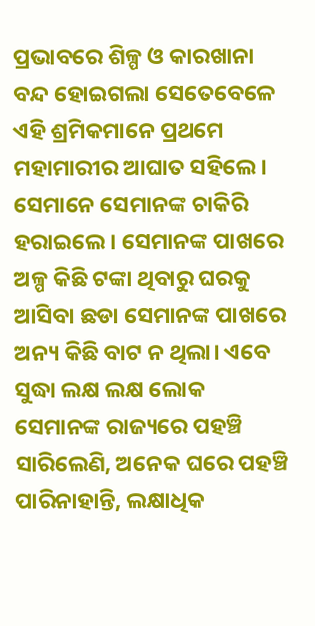ପ୍ରଭାବରେ ଶିଳ୍ପ ଓ କାରଖାନା ବନ୍ଦ ହୋଇଗଲା ସେତେବେଳେ ଏହି ଶ୍ରମିକମାନେ ପ୍ରଥମେ ମହାମାରୀର ଆଘାତ ସହିଲେ। ସେମାନେ ସେମାନଙ୍କ ଚାକିରି ହରାଇଲେ। ସେମାନଙ୍କ ପାଖରେ ଅଳ୍ପ କିଛି ଟଙ୍କା ଥିବାରୁ ଘରକୁ ଆସିବା ଛଡା ସେମାନଙ୍କ ପାଖରେ ଅନ୍ୟ କିଛି ବାଟ ନ ଥିଲା। ଏବେ ସୁଦ୍ଧା ଲକ୍ଷ ଲକ୍ଷ ଲୋକ ସେମାନଙ୍କ ରାଜ୍ୟରେ ପହଞ୍ଚି ସାରିଲେଣି, ଅନେକ ଘରେ ପହଞ୍ଚି ପାରିନାହାନ୍ତି, ଲକ୍ଷାଧିକ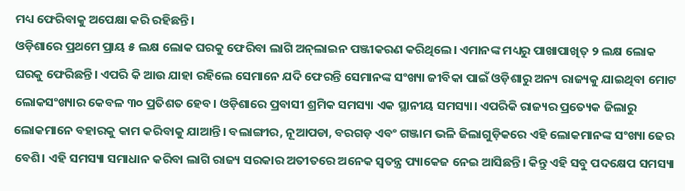ମଧ୍ୟ ଫେରିବାକୁ ଅପେକ୍ଷା କରି ରହିଛନ୍ତି।
ଓଡ଼ିଶାରେ ପ୍ରଥମେ ପ୍ରାୟ ୫ ଲକ୍ଷ ଲୋକ ଘରକୁ ଫେରିବା ଲାଗି ଅନ୍‌ଲାଇନ ପଞ୍ଜୀକରଣ କରିଥିଲେ। ଏମାନଙ୍କ ମଧ୍ୟରୁ ପାଖାପାଖିତ୍ ୨ ଲକ୍ଷ ଲୋକ ଘରକୁ ଫେରିଛନ୍ତି। ଏପରି କି ଆଉ ଯାହା ରହିଲେ ସେମାନେ ଯଦି ଫେରନ୍ତି ସେମାନଙ୍କ ସଂଖ୍ୟା ଜୀବିକା ପାଇଁ ଓଡ଼ିଶାରୁ ଅନ୍ୟ ରାଜ୍ୟକୁ ଯାଇଥିବା ମୋଟ ଲୋକସଂଖ୍ୟାର କେବଳ ୩୦ ପ୍ରତିଶତ ହେବ। ଓଡ଼ିଶାରେ ପ୍ରବାସୀ ଶ୍ରମିକ ସମସ୍ୟା ଏକ ସ୍ଥାନୀୟ ସମସ୍ୟା। ଏପରିକି ରାଜ୍ୟର ପ୍ରତ୍ୟେକ ଜିଲାରୁ ଲୋକମାନେ ବହାରକୁ କାମ କରିବାକୁ ଯାଆନ୍ତି। ବଲାଙ୍ଗୀର, ନୂଆପଡା, ବରଗଡ଼ ଏବଂ ଗଞ୍ଜାମ ଭଳି ଜିଲାଗୁଡ଼ିକରେ ଏହି ଲୋକମାନଙ୍କ ସଂଖ୍ୟା ଢେର ବେଶି। ଏହି ସମସ୍ୟା ସମାଧାନ କରିବା ଲାଗି ରାଜ୍ୟ ସରକାର ଅତୀତରେ ଅନେକ ସ୍ବତନ୍ତ୍ର ପ୍ୟାକେଜ ନେଇ ଆସିଛନ୍ତି। କିନ୍ତୁ ଏହି ସବୁ ପଦକ୍ଷେପ ସମସ୍ୟା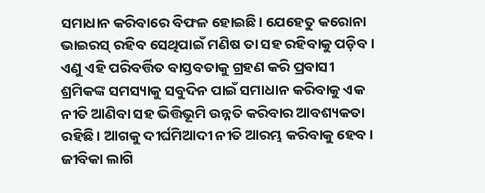ସମାଧାନ କରିବାରେ ବିଫଳ ହୋଇଛି। ଯେହେତୁ କରୋନା ଭାଇରସ୍‌ ରହିବ ସେଥିପାଇଁ ମଣିଷ ତା ସହ ରହିବାକୁ ପଡ଼ିବ। ଏଣୁ ଏହି ପରିବର୍ତ୍ତିତ ବାସ୍ତବତାକୁ ଗ୍ରହଣ କରି ପ୍ରବାସୀ ଶ୍ରମିକଙ୍କ ସମସ୍ୟାକୁ ସବୁଦିନ ପାଇଁ ସମାଧାନ କରିବାକୁ ଏକ ନୀତି ଆଣିବା ସହ ଭିତ୍ତିଭୂମି ଉନ୍ନତି କରିବାର ଆବଶ୍ୟକତା ରହିଛି। ଆଗକୁ ଦୀର୍ଘମିଆଦୀ ନୀତି ଆରମ୍ଭ କରିବାକୁ ହେବ। ଜୀବିକା ଲାଗି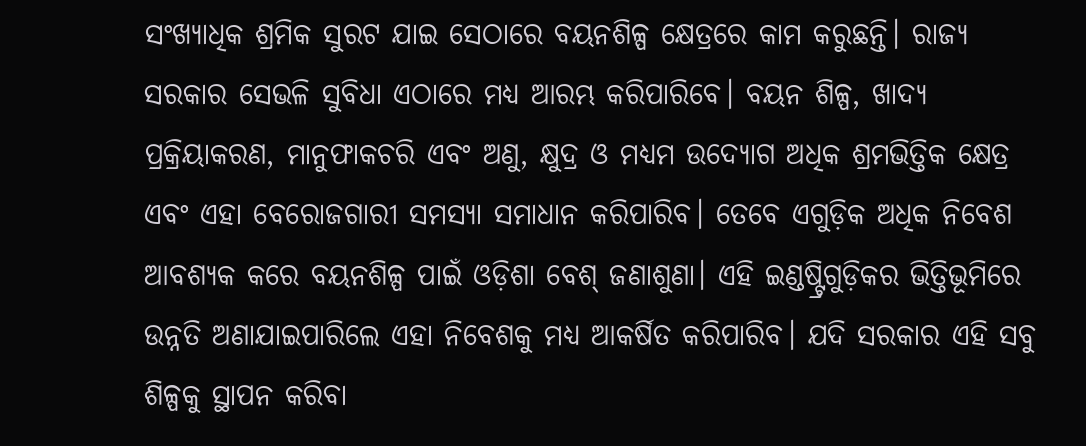ସଂଖ୍ୟାଧିକ ଶ୍ରମିକ ସୁରଟ ଯାଇ ସେଠାରେ ବୟନଶିଳ୍ପ କ୍ଷେତ୍ରରେ କାମ କରୁଛନ୍ତି। ରାଜ୍ୟ ସରକାର ସେଭଳି ସୁବିଧା ଏଠାରେ ମଧ୍ୟ ଆରମ୍ଭ କରିପାରିବେ। ବୟନ ଶିଳ୍ପ, ଖାଦ୍ୟ ପ୍ରକ୍ରିୟାକରଣ, ମାନୁଫାକଚରି ଏବଂ ଅଣୁ, କ୍ଷୁଦ୍ର ଓ ମଧ୍ୟମ ଉଦ୍ୟୋଗ ଅଧିକ ଶ୍ରମଭିତ୍ତିକ କ୍ଷେତ୍ର ଏବଂ ଏହା ବେରୋଜଗାରୀ ସମସ୍ୟା ସମାଧାନ କରିପାରିବ। ତେବେ ଏଗୁଡ଼ିକ ଅଧିକ ନିବେଶ ଆବଶ୍ୟକ କରେ ବୟନଶିଳ୍ପ ପାଇଁ ଓଡ଼ିଶା ବେଶ୍‌ ଜଣାଶୁଣା। ଏହି ଇଣ୍ଡଷ୍ଟ୍ରିଗୁଡ଼ିକର ଭିତ୍ତିଭୂମିରେ ଉନ୍ନତି ଅଣାଯାଇପାରିଲେ ଏହା ନିବେଶକୁ ମଧ୍ୟ ଆକର୍ଷିତ କରିପାରିବ। ଯଦି ସରକାର ଏହି ସବୁ ଶିଳ୍ପକୁ ସ୍ଥାପନ କରିବା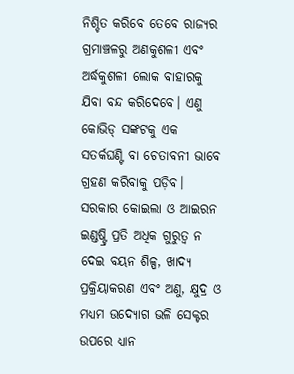ନିଶ୍ଚିତ କରିବେ ତେବେ ରାଜ୍ୟର ଗ୍ରମାଞ୍ଚଳରୁ ଅଣକୁଶଳୀ ଏବଂ ଅର୍ଦ୍ଧକୁଶଳୀ ଲୋକ ବାହାରକୁ ଯିବା ବନ୍ଦ କରିଦେବେ। ଏଣୁ କୋଭିଡ୍‌ ସଙ୍କଟକୁ ଏକ ସତର୍କଘଣ୍ଟି ବା ଚେତାବନୀ ଭାବେ ଗ୍ରହଣ କରିବାକୁ ପଡ଼ିବ। ସରକାର କୋଇଲା ଓ ଆଇରନ ଇଣ୍ଡଷ୍ଟ୍ରି ପ୍ରତି ଅଧିକ ଗୁରୁତ୍ୱ ନ ଦେଇ ବୟନ ଶିଳ୍ପ, ଖାଦ୍ୟ ପ୍ରକ୍ରିୟାକରଣ ଏବଂ ଅଣୁ, କ୍ଷୁଦ୍ର ଓ ମଧ୍ୟମ ଉଦ୍ୟୋଗ ଭଳି ସେକ୍ଟର ଉପରେ ଧ୍ୟାନ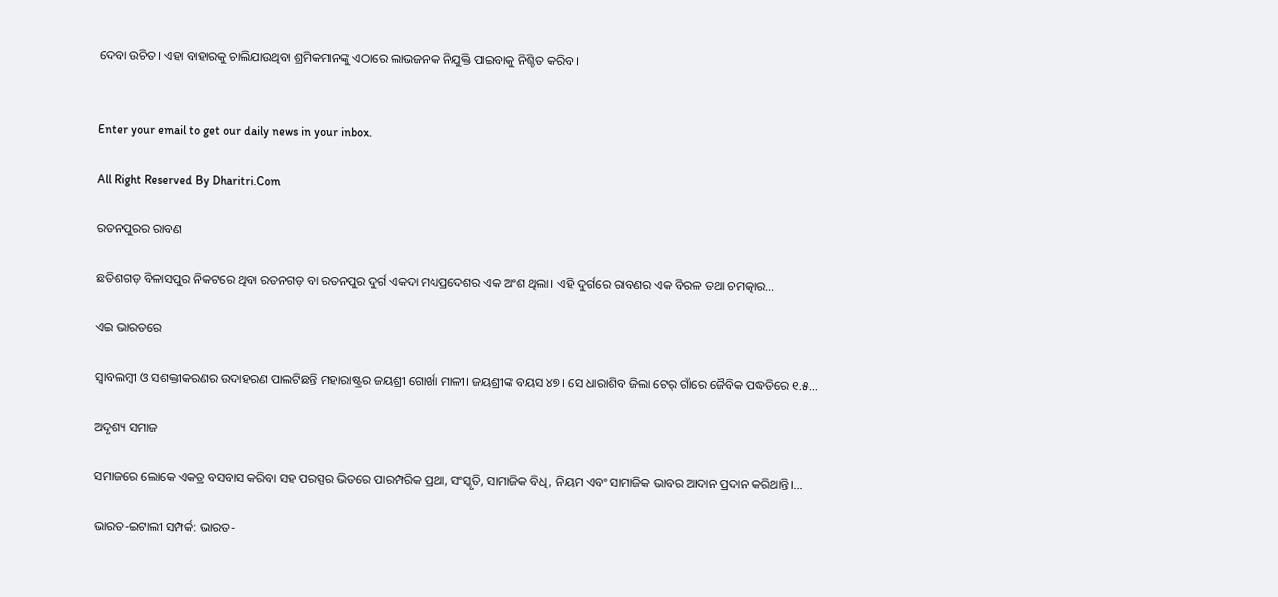ଦେବା ଉଚିତ। ଏହା ବାହାରକୁ ଚାଲିଯାଉଥିବା ଶ୍ରମିକମାନଙ୍କୁ ଏଠାରେ ଲାଭଜନକ ନିଯୁକ୍ତି ପାଇବାକୁ ନିଶ୍ଚିତ କରିବ।


Enter your email to get our daily news in your inbox.

All Right Reserved By Dharitri.Com

ରତନପୁରର ରାବଣ

ଛତିଶଗଡ଼ ବିଳାସପୁର ନିକଟରେ ଥିବା ରତନଗଡ଼ ବା ରତନପୁର ଦୁର୍ଗ ଏକଦା ମଧ୍ୟପ୍ରଦେଶର ଏକ ଅଂଶ ଥିଲା। ଏହି ଦୁର୍ଗରେ ରାବଣର ଏକ ବିରଳ ତଥା ଚମତ୍କାର…

ଏଇ ଭାରତରେ

ସ୍ବାବଲମ୍ବୀ ଓ ସଶକ୍ତୀକରଣର ଉଦାହରଣ ପାଲଟିଛନ୍ତି ମହାରାଷ୍ଟ୍ରର ଜୟଶ୍ରୀ ଗୋର୍ଖା ମାଳୀ। ଜୟଶ୍ରୀଙ୍କ ବୟସ ୪୭। ସେ ଧାରାଶିବ ଜିଲା ଟେର୍‌ ଗାଁରେ ଜୈବିକ ପଦ୍ଧତିରେ ୧.୫…

ଅଦୃଶ୍ୟ ସମାଜ

ସମାଜରେ ଲୋକେ ଏକତ୍ର ବସବାସ କରିବା ସହ ପରସ୍ପର ଭିତରେ ପାରମ୍ପରିକ ପ୍ରଥା, ସଂସ୍କୃତି, ସାମାଜିକ ବିଧି, ନିୟମ ଏବଂ ସାମାଜିକ ଭାବର ଆଦାନ ପ୍ରଦାନ କରିଥାନ୍ତି।…

ଭାରତ-ଇଟାଲୀ ସମ୍ପର୍କ: ଭାରତ-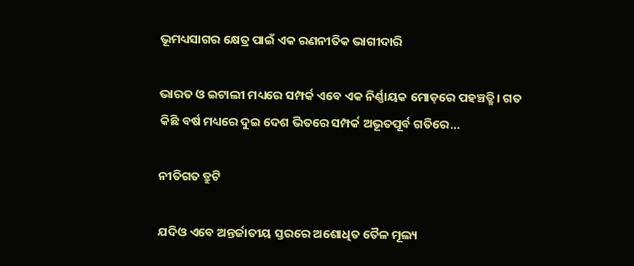ଭୂମଧ୍ୟସାଗର କ୍ଷେତ୍ର ପାଇଁ ଏକ ରଣନୀତିକ ଭାଗୀଦାରି

ଭାରତ ଓ ଇଟାଲୀ ମଧ୍ୟରେ ସମ୍ପର୍କ ଏବେ ଏକ ନିର୍ଣ୍ଣାୟକ ମୋଡ଼ରେ ପହଞ୍ଚତ୍ଛି। ଗତ କିଛି ବର୍ଷ ମଧ୍ୟରେ ଦୁଇ ଦେଶ ଭିତରେ ସମ୍ପର୍କ ଅଭୂତପୂର୍ବ ଗତିରେ…

ନୀତିଗତ ତ୍ରୁଟି

ଯଦିଓ ଏବେ ଅନ୍ତର୍ଜାତୀୟ ସ୍ତରରେ ଅଶୋଧିତ ତୈଳ ମୂଲ୍ୟ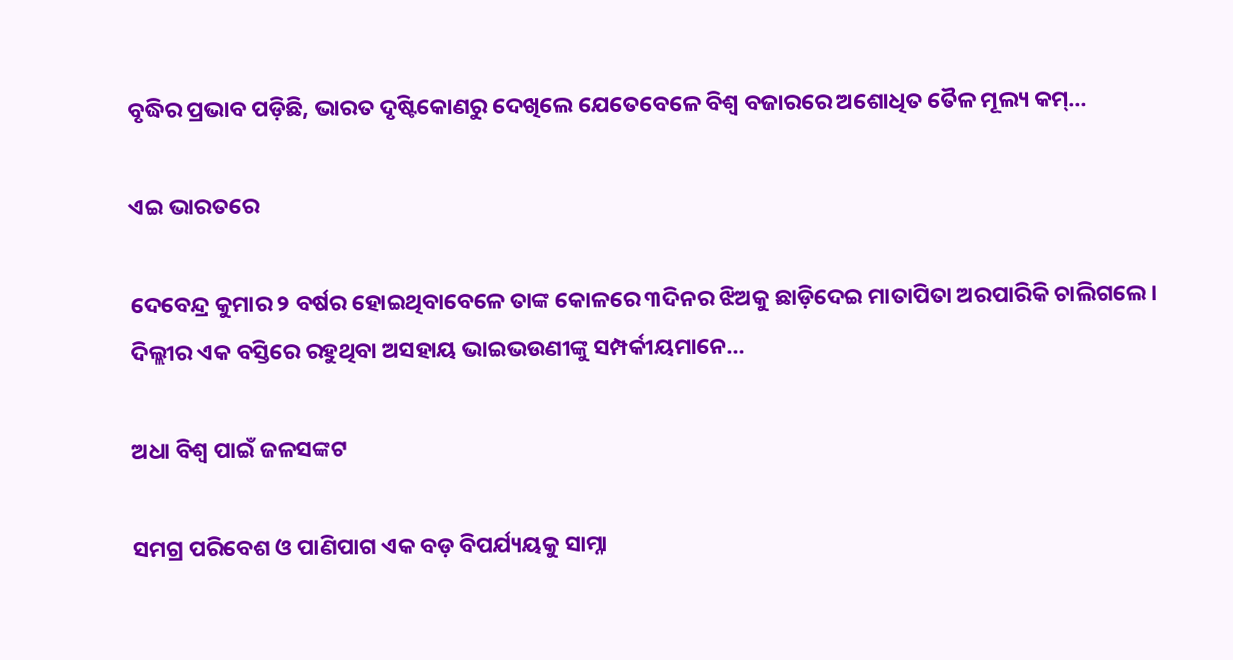ବୃଦ୍ଧିର ପ୍ରଭାବ ପଡ଼ିଛି, ଭାରତ ଦୃଷ୍ଟିକୋଣରୁ ଦେଖିଲେ ଯେତେବେଳେ ବିଶ୍ୱ ବଜାରରେ ଅଶୋଧିତ ତୈଳ ମୂଲ୍ୟ କମ୍‌…

ଏଇ ଭାରତରେ

ଦେବେନ୍ଦ୍ର କୁମାର ୨ ବର୍ଷର ହୋଇଥିବାବେଳେ ତାଙ୍କ କୋଳରେ ୩ଦିନର ଝିଅକୁ ଛାଡ଼ିଦେଇ ମାତାପିତା ଅରପାରିକି ଚାଲିଗଲେ। ଦିଲ୍ଲୀର ଏକ ବସ୍ତିରେ ରହୁଥିବା ଅସହାୟ ଭାଇଭଉଣୀଙ୍କୁ ସମ୍ପର୍କୀୟମାନେ…

ଅଧା ବିଶ୍ୱ ପାଇଁ ଜଳସଙ୍କଟ

ସମଗ୍ର ପରିବେଶ ଓ ପାଣିପାଗ ଏକ ବଡ଼ ବିପର୍ଯ୍ୟୟକୁ ସାମ୍ନା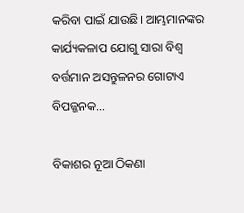କରିବା ପାଇଁ ଯାଉଛି। ଆମ୍ଭମାନଙ୍କର କାର୍ଯ୍ୟକଳାପ ଯୋଗୁ ସାରା ବିଶ୍ୱ ବର୍ତ୍ତମାନ ଅସନ୍ତୁଳନର ଗୋଟାଏ ବିପଜ୍ଜନକ…

ବିକାଶର ନୂଆ ଠିକଣା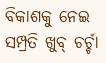ବିକାଶକୁ ନେଇ ସମ୍ପ୍ରତି ଖୁବ୍‌ ଚର୍ଚ୍ଚା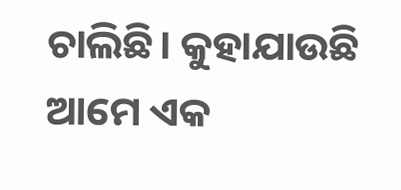ଚାଲିଛି। କୁହାଯାଉଛି ଆମେ ଏକ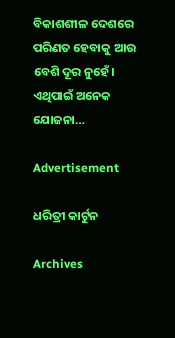ବିକାଶଶୀଳ ଦେଶରେ ପରିଣତ ହେବାକୁ ଆଉ ବେଶି ଦୂର ନୁହେଁ। ଏଥିପାଇଁ ଅନେକ ଯୋଜନା…

Advertisement

ଧରିତ୍ରୀ କାର୍ଟୁନ

Archives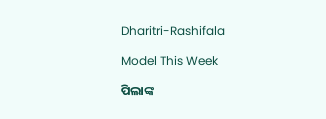Dharitri-Rashifala

Model This Week

ପିଲାଙ୍କ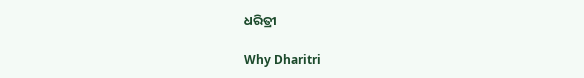ଧରିତ୍ରୀ

Why Dharitri